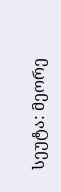სეუტა: მეორე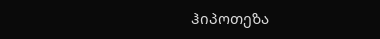ჰიპოთეზა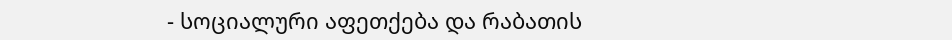- სოციალური აფეთქება და რაბათის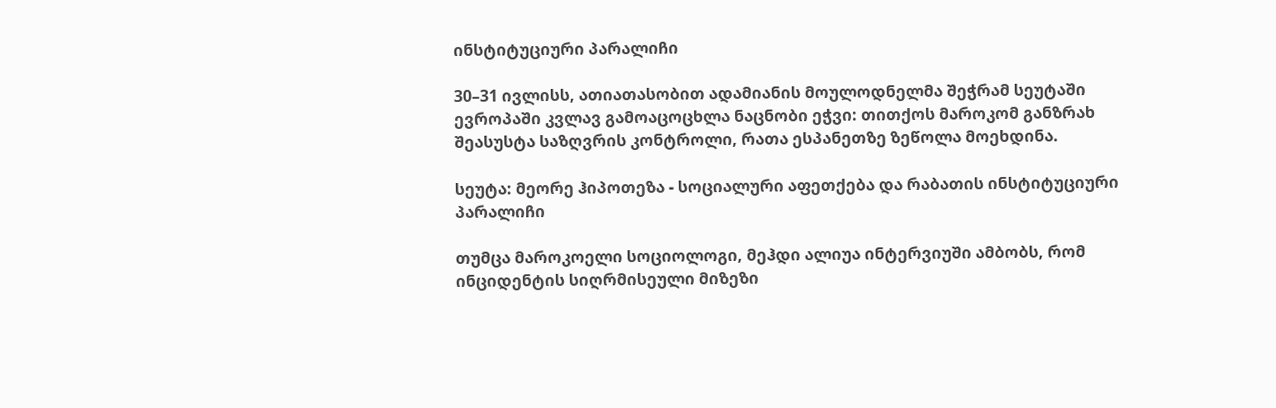ინსტიტუციური პარალიჩი

30–31 ივლისს, ათიათასობით ადამიანის მოულოდნელმა შეჭრამ სეუტაში ევროპაში კვლავ გამოაცოცხლა ნაცნობი ეჭვი: თითქოს მაროკომ განზრახ შეასუსტა საზღვრის კონტროლი, რათა ესპანეთზე ზეწოლა მოეხდინა.

სეუტა: მეორე ჰიპოთეზა - სოციალური აფეთქება და რაბათის ინსტიტუციური პარალიჩი

თუმცა მაროკოელი სოციოლოგი, მეჰდი ალიუა ინტერვიუში ამბობს, რომ ინციდენტის სიღრმისეული მიზეზი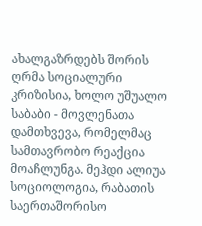ახალგაზრდებს შორის ღრმა სოციალური კრიზისია, ხოლო უშუალო საბაბი - მოვლენათა დამთხვევა, რომელმაც სამთავრობო რეაქცია მოაჩლუნგა. მეჰდი ალიუა სოციოლოგია, რაბათის საერთაშორისო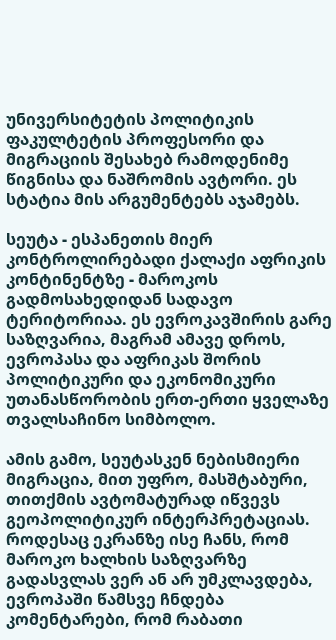უნივერსიტეტის პოლიტიკის ფაკულტეტის პროფესორი და მიგრაციის შესახებ რამოდენიმე წიგნისა და ნაშრომის ავტორი. ეს სტატია მის არგუმენტებს აჯამებს.

სეუტა - ესპანეთის მიერ კონტროლირებადი ქალაქი აფრიკის კონტინენტზე - მაროკოს გადმოსახედიდან სადავო ტერიტორიაა. ეს ევროკავშირის გარე საზღვარია, მაგრამ ამავე დროს, ევროპასა და აფრიკას შორის პოლიტიკური და ეკონომიკური უთანასწორობის ერთ-ერთი ყველაზე თვალსაჩინო სიმბოლო.

ამის გამო, სეუტასკენ ნებისმიერი მიგრაცია, მით უფრო, მასშტაბური, თითქმის ავტომატურად იწვევს გეოპოლიტიკურ ინტერპრეტაციას. როდესაც ეკრანზე ისე ჩანს, რომ მაროკო ხალხის საზღვარზე გადასვლას ვერ ან არ უმკლავდება, ევროპაში წამსვე ჩნდება კომენტარები, რომ რაბათი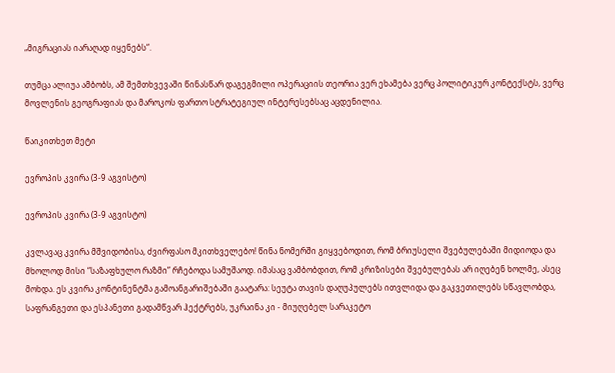„მიგრაციას იარაღად იყენებს“.

თუმცა ალიუა ამბობს, ამ შემთხვევაში წინასწარ დაგეგმილი ოპერაციის თეორია ვერ ეხამება ვერც პოლიტიკურ კონტექსტს, ვერც მოვლენის გეოგრაფიას და მაროკოს ფართო სტრატეგიულ ინტერესებსაც აცდენილია.

წაიკითხეთ მეტი

ევროპის კვირა (3-9 აგვისტო)

ევროპის კვირა (3-9 აგვისტო)

კვლავაც კვირა მშვიდობისა, ძვირფასო მკითხველებო! წინა ნომერში გიყვებოდით, რომ ბრიუსელი შვებულებაში მიდიოდა და მხოლოდ მისი “საზაფხულო რაზმი” რჩებოდა სამუშაოდ. იმასაც ვამბობდით, რომ კრიზისები შვებულებას არ იღებენ ხოლმე, ასეც მოხდა. ეს კვირა კონტინენტმა გამოანგარიშებაში გაატარა: სეუტა თავის დაღუპულებს ითვლიდა და გაკვეთილებს სწავლობდა, საფრანგეთი და ესპანეთი გადამწვარ ჰექტრებს, უკრაინა კი - მიუღებელ სარაკეტო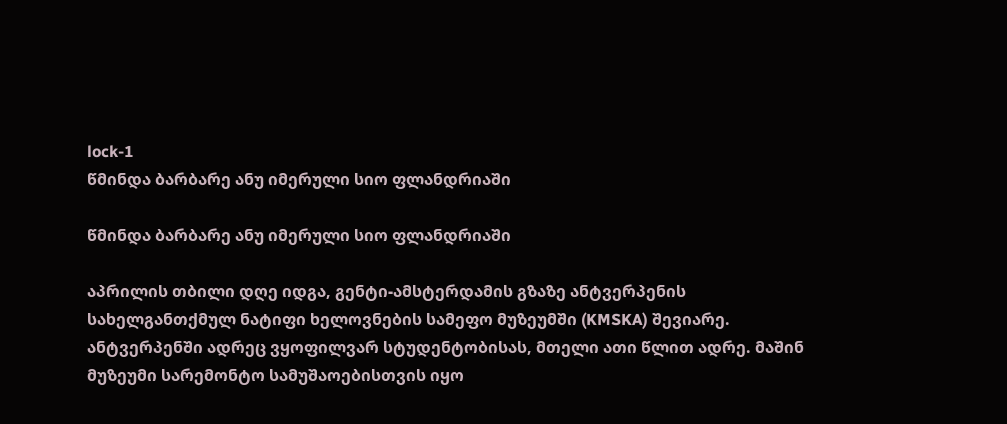lock-1
წმინდა ბარბარე ანუ იმერული სიო ფლანდრიაში

წმინდა ბარბარე ანუ იმერული სიო ფლანდრიაში

აპრილის თბილი დღე იდგა, გენტი-ამსტერდამის გზაზე ანტვერპენის სახელგანთქმულ ნატიფი ხელოვნების სამეფო მუზეუმში (KMSKA) შევიარე. ანტვერპენში ადრეც ვყოფილვარ სტუდენტობისას, მთელი ათი წლით ადრე. მაშინ მუზეუმი სარემონტო სამუშაოებისთვის იყო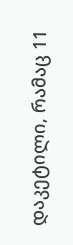დაკეტილი, რამაც 11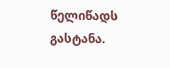წელიწადს გასტანა.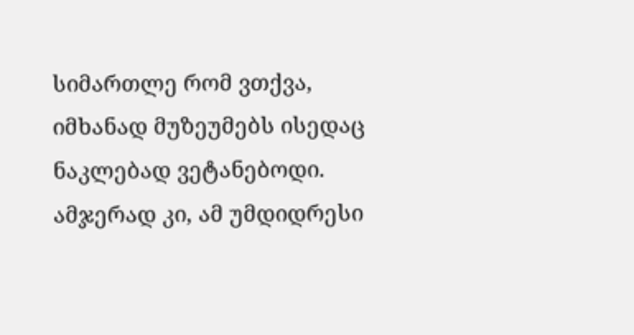სიმართლე რომ ვთქვა, იმხანად მუზეუმებს ისედაც ნაკლებად ვეტანებოდი. ამჯერად კი, ამ უმდიდრესი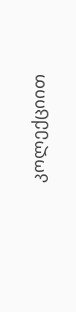კოლექციით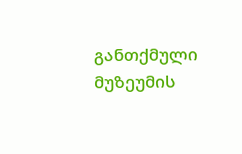განთქმული მუზეუმის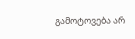გამოტოვება არ